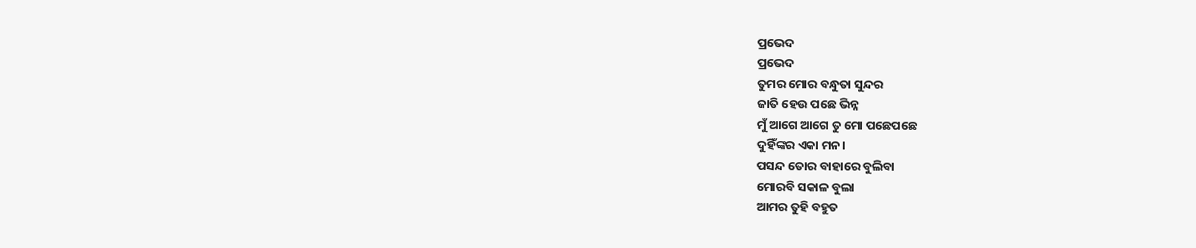ପ୍ରଭେଦ
ପ୍ରଭେଦ
ତୁମର ମୋର ବନ୍ଧୁତା ସୁନ୍ଦର
ଜାତି ହେଉ ପଛେ ଭିନ୍ନ
ମୁଁ ଆଗେ ଆଗେ ତୁ ମୋ ପଛେପଛେ
ଦୁହିଁଙ୍କର ଏକା ମନ।
ପସନ୍ଦ ତୋର ବାହାରେ ବୁଲିବା
ମୋରବି ସକାଳ ବୁଲା
ଆମର ତୁହି ବହୁତ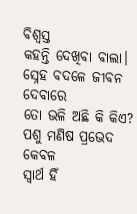ବିଶ୍ବସ୍ତ
କହନ୍ତି ଦେଖିବା ବାଲା।
ସ୍ନେହ ବଦଳେ ଜୀବନ ଦେବାରେ
ତୋ ଭଳି ଅଛି କି କିଏ?
ପଶୁ ମଣିଷ ପ୍ରଭେଦ କେବଳ
ସ୍ବାର୍ଥ ହିଁ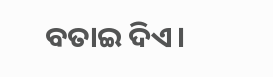ବତାଇ ଦିଏ।